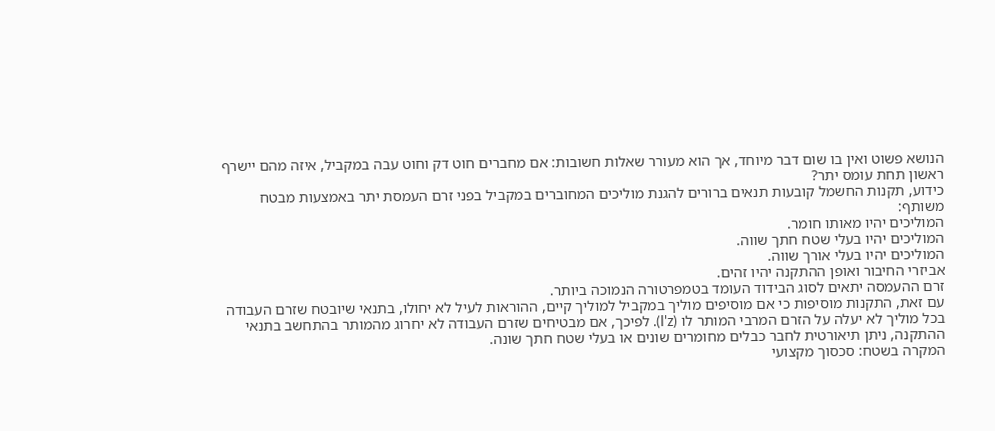הנושא פשוט ואין בו שום דבר מיוחד, אך הוא מעורר שאלות חשובות: אם מחברים חוט דק וחוט עבה במקביל, איזה מהם יישרף ראשון תחת עומס יתר?
כידוע, תקנות החשמל קובעות תנאים ברורים להגנת מוליכים המחוברים במקביל בפני זרם העמסת יתר באמצעות מבטח משותף:
המוליכים יהיו מאותו חומר.
המוליכים יהיו בעלי שטח חתך שווה.
המוליכים יהיו בעלי אורך שווה.
אביזרי החיבור ואופן ההתקנה יהיו זהים.
זרם ההעמסה יתאים לסוג הבידוד העומד בטמפרטורה הנמוכה ביותר.
עם זאת, התקנות מוסיפות כי אם מוסיפים מוליך במקביל למוליך קיים, ההוראות לעיל לא יחולו, בתנאי שיובטח שזרם העבודה בכל מוליך לא יעלה על הזרם המרבי המותר לו (I'z). לפיכך, אם מבטיחים שזרם העבודה לא יחרוג מהמותר בהתחשב בתנאי ההתקנה, ניתן תיאורטית לחבר כבלים מחומרים שונים או בעלי שטח חתך שונה.
המקרה בשטח: סכסוך מקצועי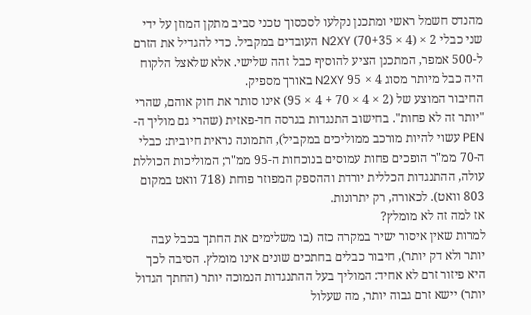מהנדס חשמל ראשי ומתכנן נקלעו לסכסוך טכני סביב מתקן המוזן על ידי שני כבלי 2 × (4 × 70+35) N2XY העובדים במקביל. כדי להגדיל את הזרם ל-500 אמפר, המתכנן הציע להוסיף כבל זהה שלישי. אלא שלאצל הלקוח היה כבל מיותר מסוג 4 × 95 N2XY באורך מספיק.
החיבור המוצע של (2 × 4 × 70 + 4 × 95) אינו סותר את חוק אוהם, שהרי "יותר זה לא פחות". בחישוב התנגדות בגרסה חד-פאזית (שהרי גם מוליך ה-PEN עשוי להיות מורכב ממוליכים במקביל), התמונה נראית חיובית: כבלי ה-70 ממ"ר הופכים פחות עמוסים בנוכחות ה-95 ממ"ר; המוליכות הכוללת עולה, ההתנגדות הכללית יורדת וההספק המפוזר פוחת (718 וואט במקום 803 וואט). לכאורה, רק יתרונות.
אז למה זה לא מומלץ?
למרות שאין איסור ישיר במקרה כזה (בו משלימים את החתך בכבל עבה יותר ולא דק יותר), חיבור כבלים בחתכים שונים אינו מומלץ. הסיבה לכך היא פיזור זרם לא אחיד: המוליך בעל ההתנגדות הנמוכה יותר (החתך הגדול יותר) יישא זרם גבוה יותר, מה שעלול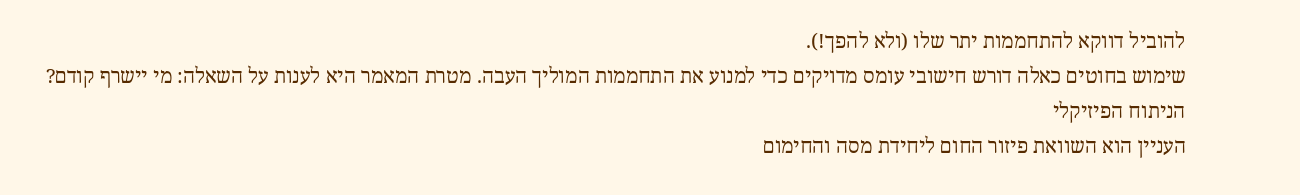להוביל דווקא להתחממות יתר שלו (ולא להפך!).
שימוש בחוטים כאלה דורש חישובי עומס מדויקים כדי למנוע את התחממות המוליך העבה. מטרת המאמר היא לענות על השאלה: מי יישרף קודם?
הניתוח הפיזיקלי
העניין הוא השוואת פיזור החום ליחידת מסה והחימום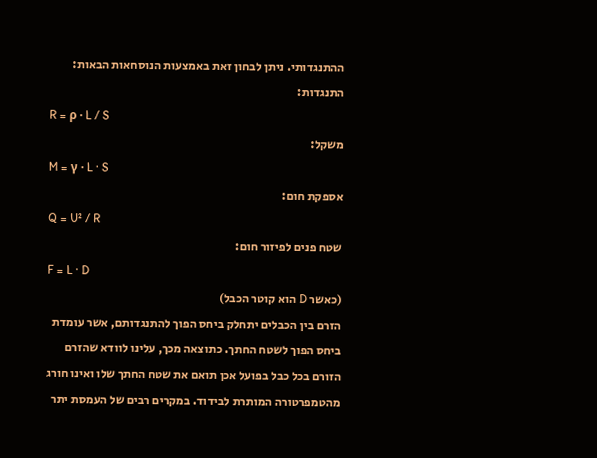ההתנגדותי. ניתן לבחון זאת באמצעות הנוסחאות הבאות:
התנגדות:
R = ρ · L / S
משקל:
M = γ · L · S
אספקת חום:
Q = U² / R
שטח פנים לפיזור חום:
F = L · D
(כאשר D הוא קוטר הכבל)
הזרם בין הכבלים יתחלק ביחס הפוך להתנגדותם, אשר עומדת ביחס הפוך לשטח החתך. כתוצאה מכך, עלינו לוודא שהזרם הזורם בכל כבל בפועל אכן תואם את שטח החתך שלו ואינו חורג מהטמפרטורה המותרת לבידוד. במקרים רבים של העמסת יתר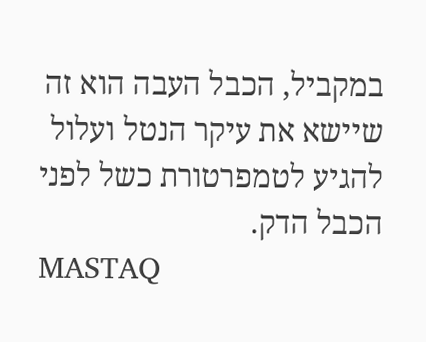במקביל, הכבל העבה הוא זה שיישא את עיקר הנטל ועלול להגיע לטמפרטורת כשל לפני הכבל הדק.
MASTAQ